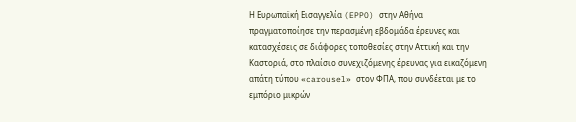Η Ευρωπαϊκή Εισαγγελία (EPPO) στην Αθήνα πραγματοποίησε την περασμένη εβδομάδα έρευνες και κατασχέσεις σε διάφορες τοποθεσίες στην Αττική και την Καστοριά, στο πλαίσιο συνεχιζόμενης έρευνας για εικαζόμενη απάτη τύπου «carousel» στον ΦΠΑ, που συνδέεται με το εμπόριο μικρών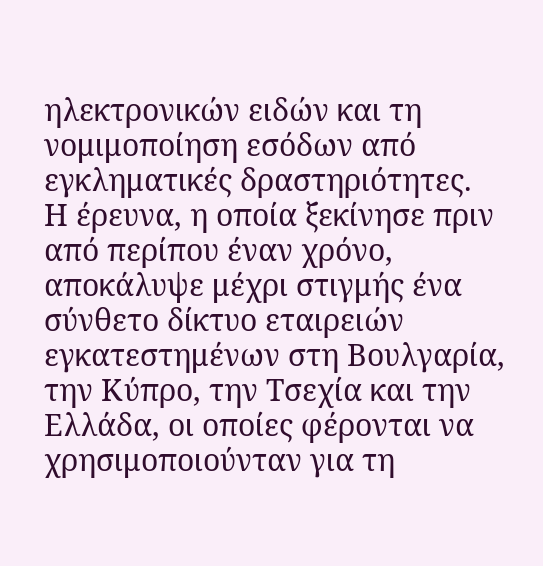ηλεκτρονικών ειδών και τη νομιμοποίηση εσόδων από εγκληματικές δραστηριότητες.
Η έρευνα, η οποία ξεκίνησε πριν από περίπου έναν χρόνο, αποκάλυψε μέχρι στιγμής ένα σύνθετο δίκτυο εταιρειών εγκατεστημένων στη Βουλγαρία, την Κύπρο, την Τσεχία και την Ελλάδα, οι οποίες φέρονται να χρησιμοποιούνταν για τη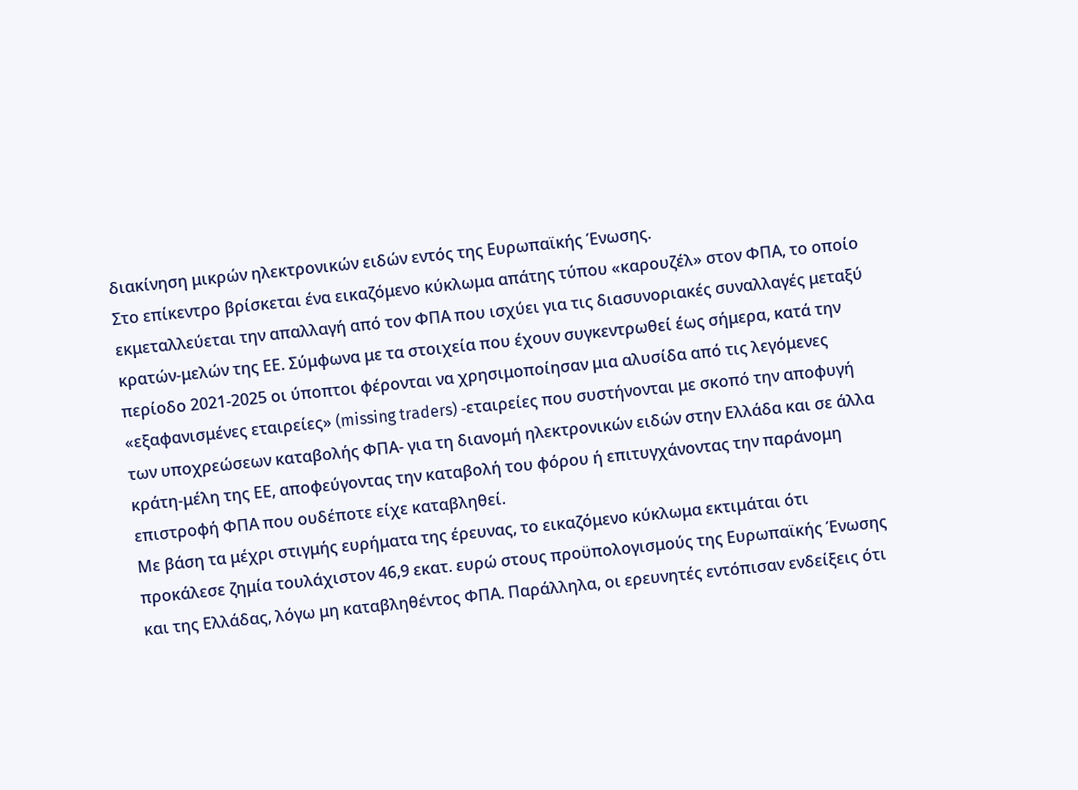διακίνηση μικρών ηλεκτρονικών ειδών εντός της Ευρωπαϊκής Ένωσης.
Στο επίκεντρο βρίσκεται ένα εικαζόμενο κύκλωμα απάτης τύπου «καρουζέλ» στον ΦΠΑ, το οποίο εκμεταλλεύεται την απαλλαγή από τον ΦΠΑ που ισχύει για τις διασυνοριακές συναλλαγές μεταξύ κρατών-μελών της ΕΕ. Σύμφωνα με τα στοιχεία που έχουν συγκεντρωθεί έως σήμερα, κατά την περίοδο 2021-2025 οι ύποπτοι φέρονται να χρησιμοποίησαν μια αλυσίδα από τις λεγόμενες «εξαφανισμένες εταιρείες» (missing traders) -εταιρείες που συστήνονται με σκοπό την αποφυγή των υποχρεώσεων καταβολής ΦΠΑ- για τη διανομή ηλεκτρονικών ειδών στην Ελλάδα και σε άλλα κράτη-μέλη της ΕΕ, αποφεύγοντας την καταβολή του φόρου ή επιτυγχάνοντας την παράνομη επιστροφή ΦΠΑ που ουδέποτε είχε καταβληθεί.
Με βάση τα μέχρι στιγμής ευρήματα της έρευνας, το εικαζόμενο κύκλωμα εκτιμάται ότι προκάλεσε ζημία τουλάχιστον 46,9 εκατ. ευρώ στους προϋπολογισμούς της Ευρωπαϊκής Ένωσης και της Ελλάδας, λόγω μη καταβληθέντος ΦΠΑ. Παράλληλα, οι ερευνητές εντόπισαν ενδείξεις ότι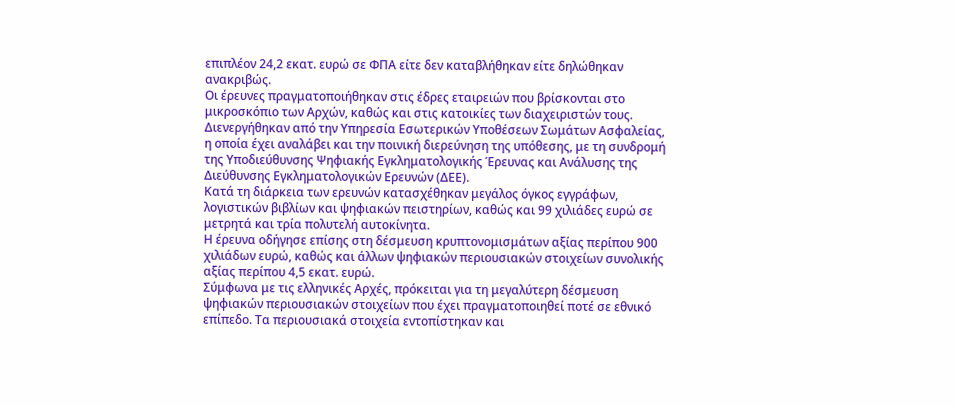επιπλέον 24,2 εκατ. ευρώ σε ΦΠΑ είτε δεν καταβλήθηκαν είτε δηλώθηκαν ανακριβώς.
Οι έρευνες πραγματοποιήθηκαν στις έδρες εταιρειών που βρίσκονται στο μικροσκόπιο των Αρχών, καθώς και στις κατοικίες των διαχειριστών τους. Διενεργήθηκαν από την Υπηρεσία Εσωτερικών Υποθέσεων Σωμάτων Ασφαλείας, η οποία έχει αναλάβει και την ποινική διερεύνηση της υπόθεσης, με τη συνδρομή της Υποδιεύθυνσης Ψηφιακής Εγκληματολογικής Έρευνας και Ανάλυσης της Διεύθυνσης Εγκληματολογικών Ερευνών (ΔΕΕ).
Κατά τη διάρκεια των ερευνών κατασχέθηκαν μεγάλος όγκος εγγράφων, λογιστικών βιβλίων και ψηφιακών πειστηρίων, καθώς και 99 χιλιάδες ευρώ σε μετρητά και τρία πολυτελή αυτοκίνητα.
Η έρευνα οδήγησε επίσης στη δέσμευση κρυπτονομισμάτων αξίας περίπου 900 χιλιάδων ευρώ, καθώς και άλλων ψηφιακών περιουσιακών στοιχείων συνολικής αξίας περίπου 4,5 εκατ. ευρώ.
Σύμφωνα με τις ελληνικές Αρχές, πρόκειται για τη μεγαλύτερη δέσμευση ψηφιακών περιουσιακών στοιχείων που έχει πραγματοποιηθεί ποτέ σε εθνικό επίπεδο. Τα περιουσιακά στοιχεία εντοπίστηκαν και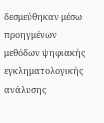δεσμεύθηκαν μέσω προηγμένων μεθόδων ψηφιακής εγκληματολογικής ανάλυσης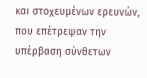και στοχευμένων ερευνών, που επέτρεψαν την υπέρβαση σύνθετων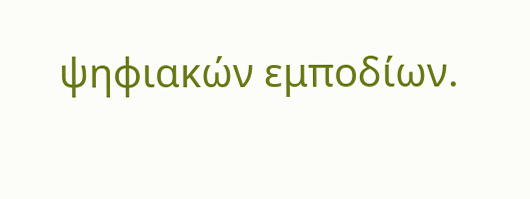ψηφιακών εμποδίων.